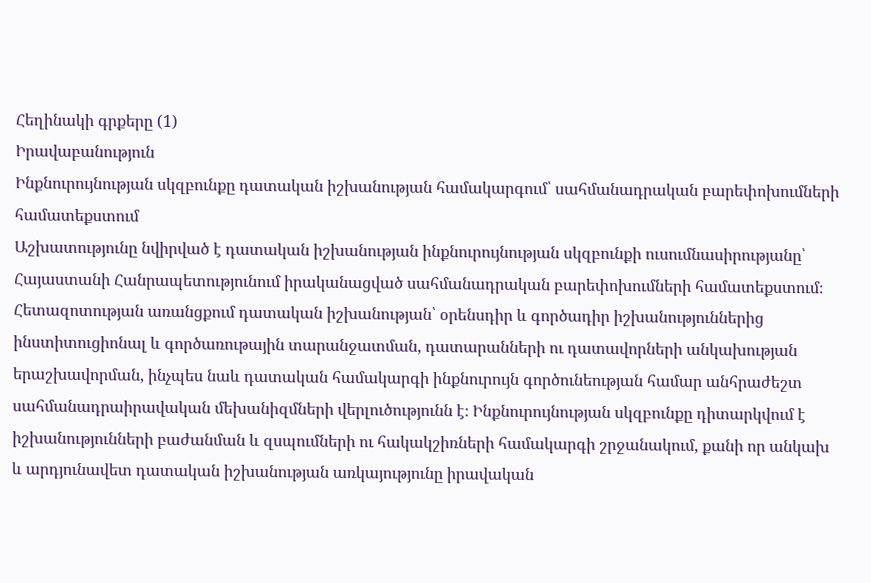Հեղինակի գրքերը (1)
Իրավաբանություն
Ինքնուրույնության սկզբունքը դատական իշխանության համակարգում՝ սահմանադրական բարեփոխումների համատեքստում
Աշխատությունը նվիրված է դատական իշխանության ինքնուրույնության սկզբունքի ուսումնասիրությանը՝ Հայաստանի Հանրապետությունում իրականացված սահմանադրական բարեփոխումների համատեքստում։ Հետազոտության առանցքում դատական իշխանության՝ օրենսդիր և գործադիր իշխանություններից ինստիտուցիոնալ և գործառութային տարանջատման, դատարանների ու դատավորների անկախության երաշխավորման, ինչպես նաև դատական համակարգի ինքնուրույն գործունեության համար անհրաժեշտ սահմանադրաիրավական մեխանիզմների վերլուծությունն է։ Ինքնուրույնության սկզբունքը դիտարկվում է իշխանությունների բաժանման և զսպումների ու հակակշիռների համակարգի շրջանակում, քանի որ անկախ և արդյունավետ դատական իշխանության առկայությունը իրավական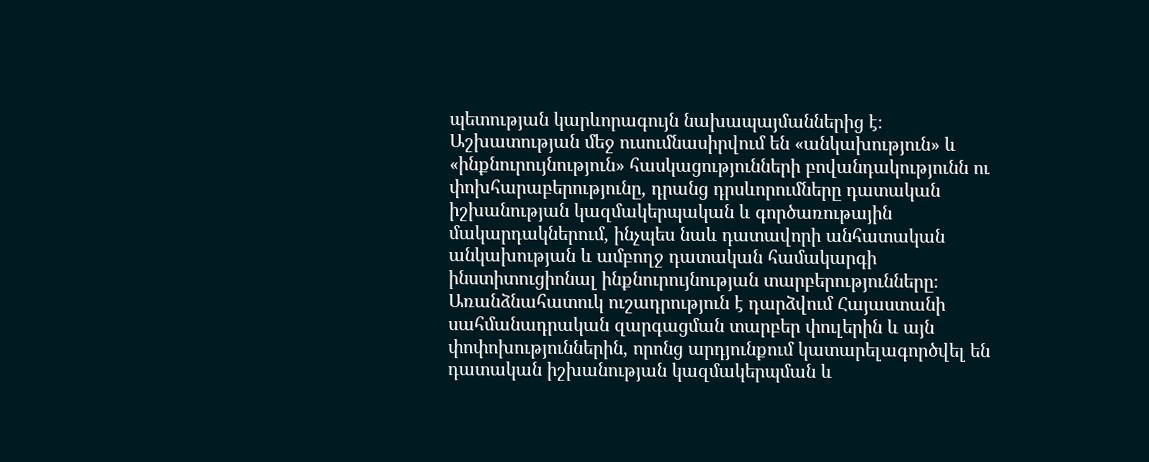պետության կարևորագույն նախապայմաններից է։ Աշխատության մեջ ուսումնասիրվում են «անկախություն» և «ինքնուրույնություն» հասկացությունների բովանդակությունն ու փոխհարաբերությունը, դրանց դրսևորումները դատական իշխանության կազմակերպական և գործառութային մակարդակներում, ինչպես նաև դատավորի անհատական անկախության և ամբողջ դատական համակարգի ինստիտուցիոնալ ինքնուրույնության տարբերությունները։ Առանձնահատուկ ուշադրություն է դարձվում Հայաստանի սահմանադրական զարգացման տարբեր փուլերին և այն փոփոխություններին, որոնց արդյունքում կատարելագործվել են դատական իշխանության կազմակերպման և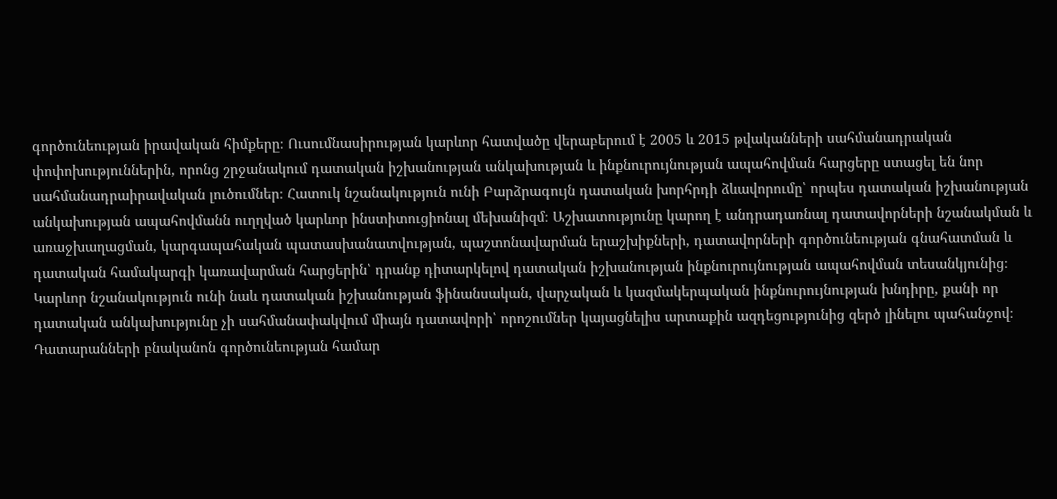գործունեության իրավական հիմքերը։ Ուսումնասիրության կարևոր հատվածը վերաբերում է 2005 և 2015 թվականների սահմանադրական փոփոխություններին, որոնց շրջանակում դատական իշխանության անկախության և ինքնուրույնության ապահովման հարցերը ստացել են նոր սահմանադրաիրավական լուծումներ։ Հատուկ նշանակություն ունի Բարձրագույն դատական խորհրդի ձևավորումը՝ որպես դատական իշխանության անկախության ապահովմանն ուղղված կարևոր ինստիտուցիոնալ մեխանիզմ։ Աշխատությունը կարող է անդրադառնալ դատավորների նշանակման և առաջխաղացման, կարգապահական պատասխանատվության, պաշտոնավարման երաշխիքների, դատավորների գործունեության գնահատման և դատական համակարգի կառավարման հարցերին՝ դրանք դիտարկելով դատական իշխանության ինքնուրույնության ապահովման տեսանկյունից։ Կարևոր նշանակություն ունի նաև դատական իշխանության ֆինանսական, վարչական և կազմակերպական ինքնուրույնության խնդիրը, քանի որ դատական անկախությունը չի սահմանափակվում միայն դատավորի՝ որոշումներ կայացնելիս արտաքին ազդեցությունից զերծ լինելու պահանջով։ Դատարանների բնականոն գործունեության համար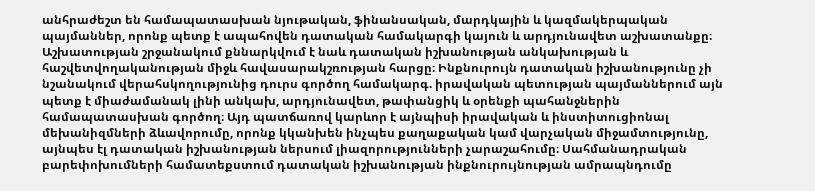անհրաժեշտ են համապատասխան նյութական, ֆինանսական, մարդկային և կազմակերպական պայմաններ, որոնք պետք է ապահովեն դատական համակարգի կայուն և արդյունավետ աշխատանքը։ Աշխատության շրջանակում քննարկվում է նաև դատական իշխանության անկախության և հաշվետվողականության միջև հավասարակշռության հարցը։ Ինքնուրույն դատական իշխանությունը չի նշանակում վերահսկողությունից դուրս գործող համակարգ. իրավական պետության պայմաններում այն պետք է միաժամանակ լինի անկախ, արդյունավետ, թափանցիկ և օրենքի պահանջներին համապատասխան գործող։ Այդ պատճառով կարևոր է այնպիսի իրավական և ինստիտուցիոնալ մեխանիզմների ձևավորումը, որոնք կկանխեն ինչպես քաղաքական կամ վարչական միջամտությունը, այնպես էլ դատական իշխանության ներսում լիազորությունների չարաշահումը։ Սահմանադրական բարեփոխումների համատեքստում դատական իշխանության ինքնուրույնության ամրապնդումը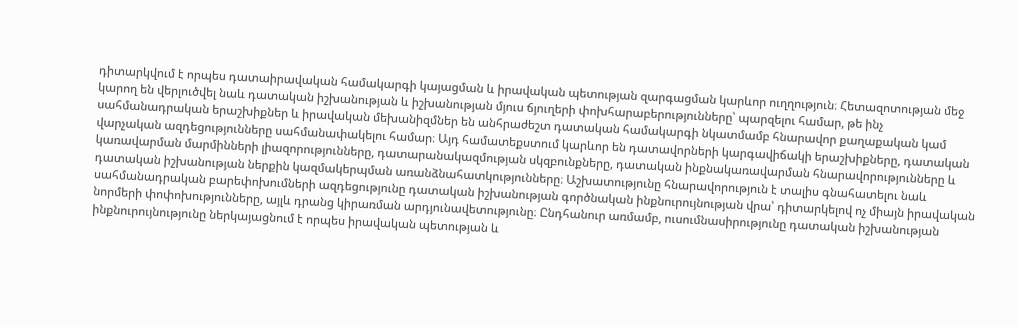դիտարկվում է որպես դատաիրավական համակարգի կայացման և իրավական պետության զարգացման կարևոր ուղղություն։ Հետազոտության մեջ կարող են վերլուծվել նաև դատական իշխանության և իշխանության մյուս ճյուղերի փոխհարաբերությունները՝ պարզելու համար, թե ինչ սահմանադրական երաշխիքներ և իրավական մեխանիզմներ են անհրաժեշտ դատական համակարգի նկատմամբ հնարավոր քաղաքական կամ վարչական ազդեցությունները սահմանափակելու համար։ Այդ համատեքստում կարևոր են դատավորների կարգավիճակի երաշխիքները, դատական կառավարման մարմինների լիազորությունները, դատարանակազմության սկզբունքները, դատական ինքնակառավարման հնարավորությունները և դատական իշխանության ներքին կազմակերպման առանձնահատկությունները։ Աշխատությունը հնարավորություն է տալիս գնահատելու նաև սահմանադրական բարեփոխումների ազդեցությունը դատական իշխանության գործնական ինքնուրույնության վրա՝ դիտարկելով ոչ միայն իրավական նորմերի փոփոխությունները, այլև դրանց կիրառման արդյունավետությունը։ Ընդհանուր առմամբ, ուսումնասիրությունը դատական իշխանության ինքնուրույնությունը ներկայացնում է որպես իրավական պետության և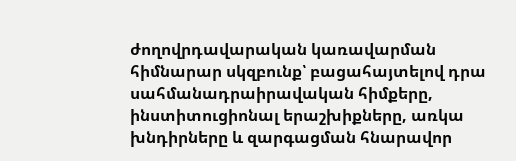ժողովրդավարական կառավարման հիմնարար սկզբունք՝ բացահայտելով դրա սահմանադրաիրավական հիմքերը, ինստիտուցիոնալ երաշխիքները, առկա խնդիրները և զարգացման հնարավոր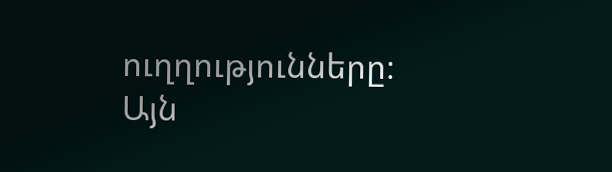ուղղությունները։ Այն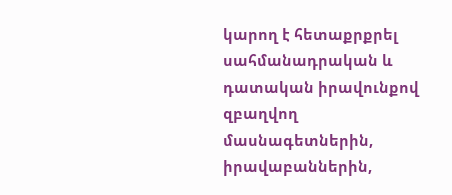կարող է հետաքրքրել սահմանադրական և դատական իրավունքով զբաղվող մասնագետներին, իրավաբաններին,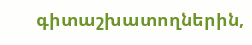գիտաշխատողներին,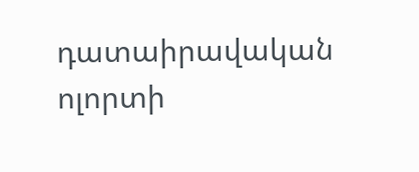դատաիրավական ոլորտի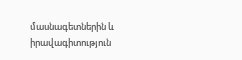մասնագետներին և իրավագիտություն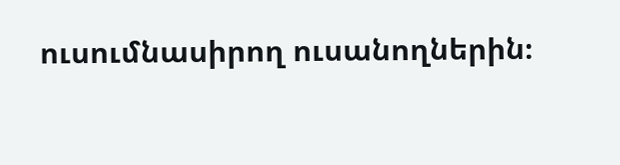ուսումնասիրող ուսանողներին։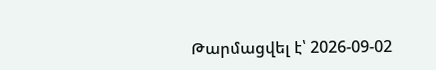Թարմացվել է՝ 2026-09-02